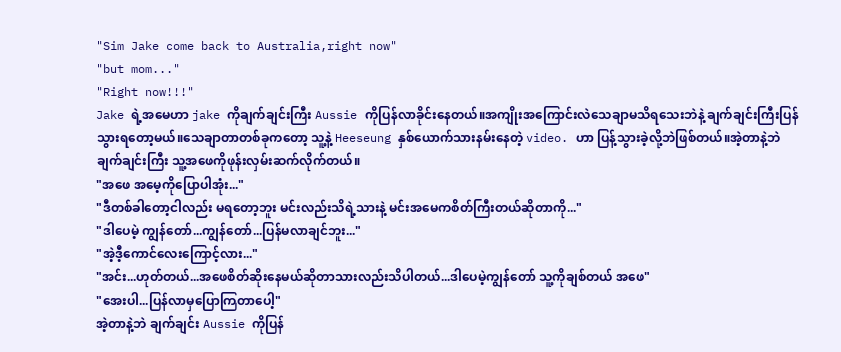"Sim Jake come back to Australia,right now"
"but mom..."
"Right now!!!"
Jake ရဲ့အမေဟာ jake ကိုချက်ချင်းကြီး Aussie ကိုပြန်လာခိုင်းနေတယ်။အကျိုးအကြောင်းလဲသေချာမသိရသေးဘဲနဲ့ ချက်ချင်းကြီးပြန်သွားရတော့မယ်။သေချာတာတစ်ခုကတော့ သူ့နဲ့ Heeseung နှစ်ယောက်သားနမ်းနေတဲ့ video. ဟာ ပြန့်သွားခဲ့လို့ဘဲဖြစ်တယ်။အဲ့တာနဲ့ဘဲချက်ချင်းကြီး သူ့အဖေကိုဖုန်းလှမ်းဆက်လိုက်တယ်။
"အဖေ အမေ့ကိုပြောပါအုံး..."
"ဒီတစ်ခါတော့ငါလည်း မရတော့ဘူး မင်းလည်းသိရဲ့သားနဲ့ မင်းအမေကစိတ်ကြီးတယ်ဆိုတာကို..."
"ဒါပေမဲ့ ကျွန်တော်...ကျွန်တော်...ပြန်မလာချင်ဘူး..."
"အဲ့ဒီ့ကောင်လေးကြောင့်လား..."
"အင်း...ဟုတ်တယ်...အဖေစိတ်ဆိုးနေမယ်ဆိုတာသားလည်းသိပါတယ်...ဒါပေမဲ့ကျွန်တော် သူ့ကိုချစ်တယ် အဖေ"
"အေးပါ...ပြန်လာမှပြောကြတာပေါ့"
အဲ့တာနဲ့ဘဲ ချက်ချင်း Aussie ကိုပြန်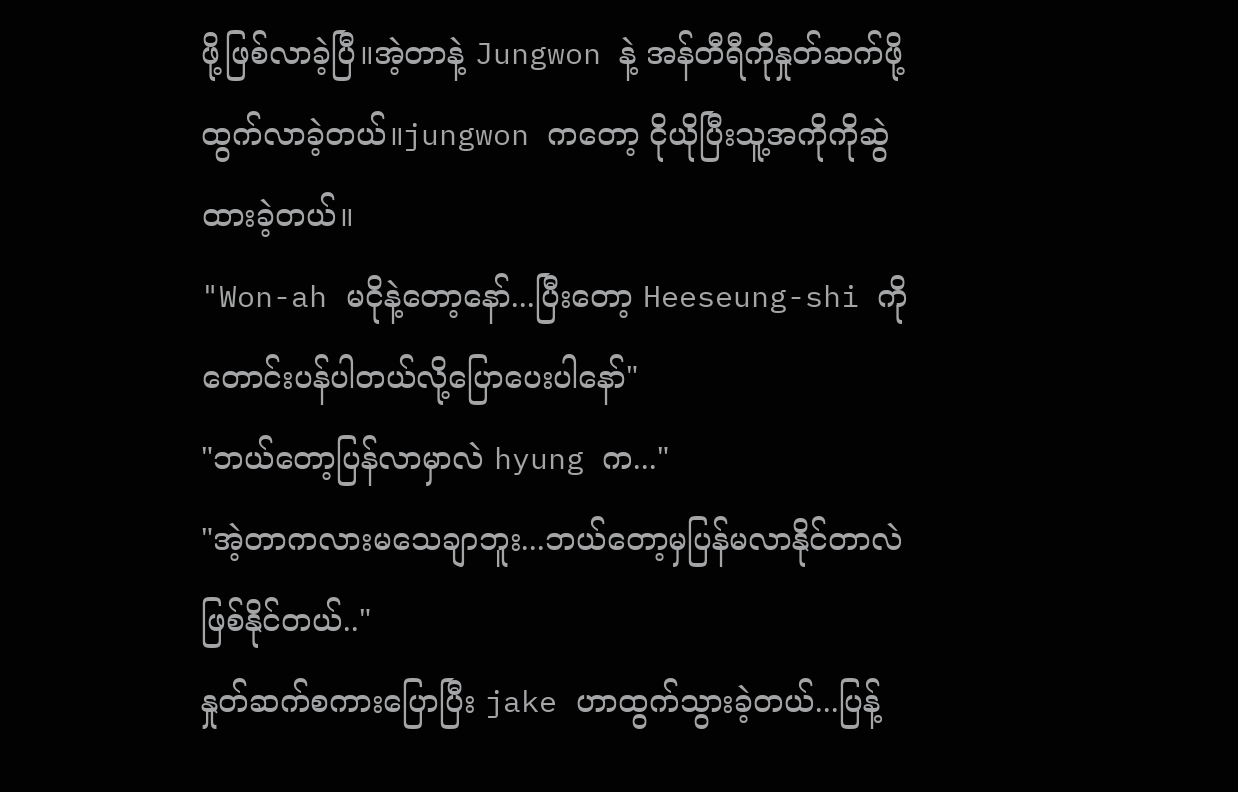ဖို့ဖြစ်လာခဲ့ပြီ။အဲ့တာနဲ့ Jungwon နဲ့ အန်တီရီကိုနှုတ်ဆက်ဖို့ထွက်လာခဲ့တယ်။jungwon ကတော့ ငိုယိုပြီးသူ့အကိုကိုဆွဲထားခဲ့တယ်။
"Won-ah မငိုနဲ့တော့နော်...ပြီးတော့ Heeseung-shi ကိုတောင်းပန်ပါတယ်လို့ပြောပေးပါနော်"
"ဘယ်တော့ပြန်လာမှာလဲ hyung က..."
"အဲ့တာကလားမသေချာဘူး...ဘယ်တော့မှပြန်မလာနိုင်တာလဲဖြစ်နိုင်တယ်.."
နှုတ်ဆက်စကားပြောပြီး jake ဟာထွက်သွားခဲ့တယ်...ပြန့်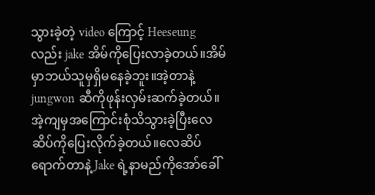သွားခဲ့တဲ့ video ကြောင့် Heeseung လည်း jake အိမ်ကိုပြေးလာခဲ့တယ်။အိမ်မှာဘယ်သူမှရှိမနေခဲ့ဘူး။အဲ့တာနဲ့ jungwon ဆီကိုဖုန်းလှမ်းဆက်ခဲ့တယ်။အဲ့ကျမှအကြောင်းစုံသိသွားခဲ့ပြီးလေဆိပ်ကိုပြေးလိုက်ခဲ့တယ်။လေဆိပ်ရောက်တာနဲ့ Jake ရဲ့နာမည်ကိုအော်ခေါ်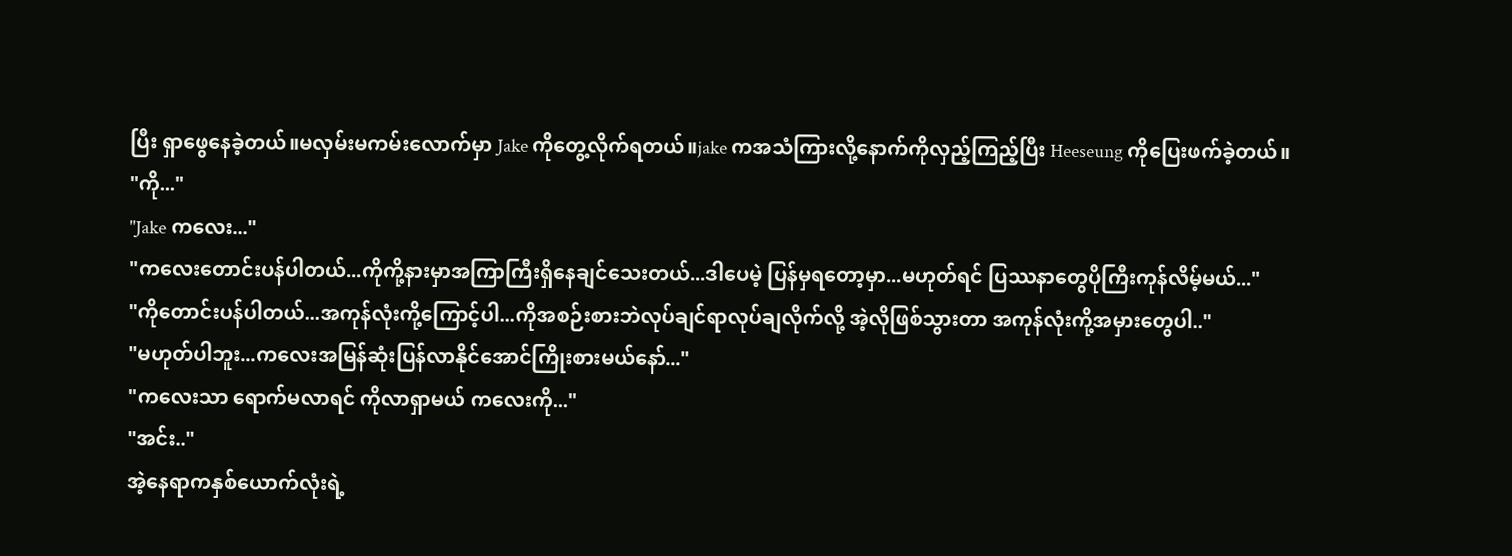ပြီး ရှာဖွေနေခဲ့တယ်။မလှမ်းမကမ်းလောက်မှာ Jake ကိုတွေ့လိုက်ရတယ်။jake ကအသံကြားလို့နောက်ကိုလှည့်ကြည့်ပြီး Heeseung ကိုပြေးဖက်ခဲ့တယ်။
"ကို..."
"Jake ကလေး..."
"ကလေးတောင်းပန်ပါတယ်...ကိုကို့နားမှာအကြာကြီးရှိနေချင်သေးတယ်...ဒါပေမဲ့ ပြန်မှရတော့မှာ...မဟုတ်ရင် ပြဿနာတွေပိုကြီးကုန်လိမ့်မယ်..."
"ကိုတောင်းပန်ပါတယ်...အကုန်လုံးကို့ကြောင့်ပါ...ကိုအစဉ်းစားဘဲလုပ်ချင်ရာလုပ်ချလိုက်လို့ အဲ့လိုဖြစ်သွားတာ အကုန်လုံးကို့အမှားတွေပါ.."
"မဟုတ်ပါဘူး...ကလေးအမြန်ဆုံးပြန်လာနိုင်အောင်ကြိုးစားမယ်နော်..."
"ကလေးသာ ရောက်မလာရင် ကိုလာရှာမယ် ကလေးကို..."
"အင်း.."
အဲ့နေရာကနှစ်ယောက်လုံးရဲ့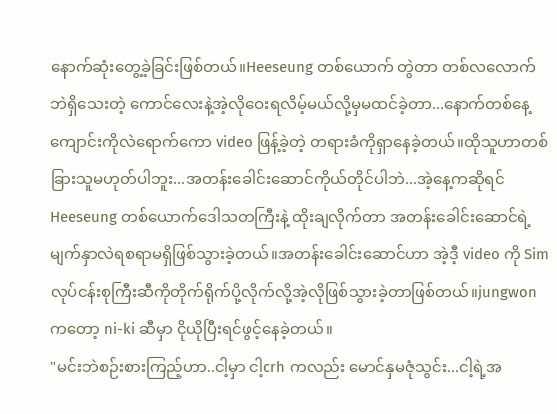နောက်ဆုံးတွေ့ခဲ့ခြင်းဖြစ်တယ်။Heeseung တစ်ယောက် တွဲတာ တစ်လလောက်ဘဲရှိသေးတဲ့ ကောင်လေးနဲ့အဲ့လိုဝေးရလိမ့်မယ်လို့မှမထင်ခဲ့တာ...နောက်တစ်နေ့ကျောင်းကိုလဲရောက်ကော video ဖြန့်ခဲ့တဲ့ တရားခံကိုရှာနေခဲ့တယ်။ထိုသူဟာတစ်ခြားသူမဟုတ်ပါဘူး...အတန်းခေါင်းဆောင်ကိုယ်တိုင်ပါဘဲ...အဲ့နေ့ကဆိုရင် Heeseung တစ်ယောက်ဒေါသတကြီးနဲ့ ထိုးချလိုက်တာ အတန်းခေါင်းဆောင်ရဲ့မျက်နှာလဲရစရာမရှိဖြစ်သွားခဲ့တယ်။အတန်းခေါင်းဆောင်ဟာ အဲ့ဒီ့ video ကို Sim လုပ်ငန်းစုကြီးဆီကိုတိုက်ရိုက်ပို့လိုက်လို့အဲ့လိုဖြစ်သွားခဲ့တာဖြစ်တယ်။jungwon ကတော့ ni-ki ဆီမှာ ငိုယိုပြီးရင်ဖွင့်နေခဲ့တယ်။
"မင်းဘဲစဉ်းစားကြည့်ဟာ..ငါ့မှာ ငါ့crh ကလည်း မောင်နှမဇုံသွင်း...ငါ့ရဲ့အ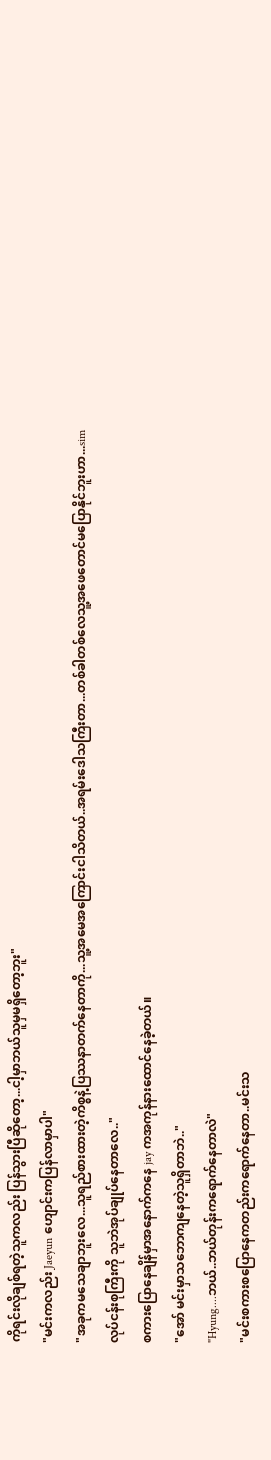ကိုရင်းလိုချစ်ရတဲ့သူကလည်း ပြန်သွားပြီဆိုတော့...ငါ့မှာဘယ်သူမှမရှိတော့ဘူး"
"မင်းကလည်း Jaeyun ဟျောင်းကပြန်လာမှာပါ"
"အခုကမသေချာဘူးလေ...သူရည်စားထားတဲ့ကိစ္စနဲ့ပြဿနာတက်နေတာကို...သူ့အမေအကြောင်းငါသိတယ်..အရမ်းဒေါသကြီးတာ...တစ်ခါတစ်လေသူ့အဖေတောင်မပြောနိုင်ဘူးဟာ...sim လုပ်ငန်းစုကြီးကို သူဘဲအုပ်ချုပ်နေတာလေ.."
စကားပြောနေချိန်မှာအနောက်ကနေ jay ကအကုန်နားထောင်နေခဲ့တယ်။
"အော် မင်းမှာသဘောကျနေတဲ့သူရှိတာဘဲ.."
"Hyung....ဘယ်..ဘယ်တုန်းကရောက်နေတာလဲ"
"မင်းစကားစပြောနေကတည်းကရောက်နေတာ..မင်းသ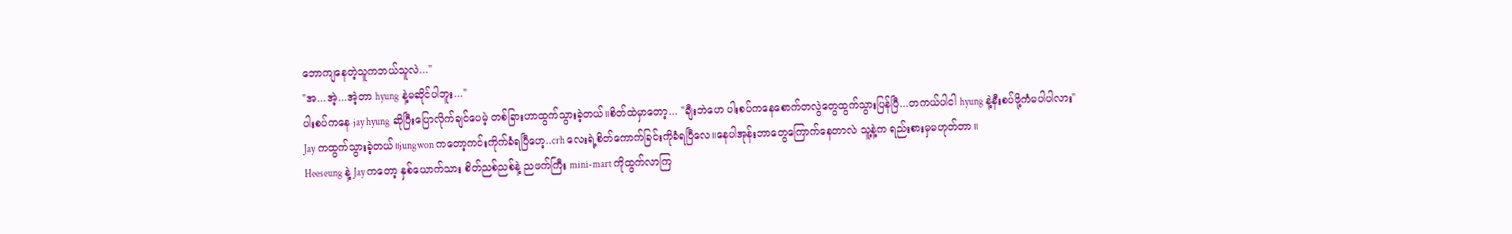ဘောကျနေတဲ့သူကဘယ်သူလဲ..."
"အ...အဲ့...အဲ့တာ hyung နဲ့မဆိုင်ပါဘူး..."
ပါးစပ်ကနေ jay hyung ဆိုပြီးပြောလိုက်ချင်ပေမဲ့ တစ်ခြားဟာထွက်သွားခဲ့တယ်။စိတ်ထဲမှာတော့... "ချီးဘဲဟေ ပါးစပ်ကနေစောက်တလွဲတွေထွက်သွားပြန်ပြီ...တကယ်ပါငါ hyung နဲ့နီးစပ်ဖို့ကံမပါပါလား"
Jay ကထွက်သွားခဲ့တယ်။jungwon ကတော့ကင်းကိုက်ခံရပြီဟေ့..crh လေးရဲ့စိတ်ကောက်ခြင်းကိုခံရပြီလေ။နေပါအုန်းဘာတွေကြောက်နေတာလဲ သူ့နဲ့က ရည်းစားမှမဟုတ်တာ။
Heeseung နဲ့ Jay ကတော့ နှစ်ယောက်သား စိတ်ညစ်ညစ်နဲ့ ညဖက်ကြီး mini-mart ကိုထွက်လာကြ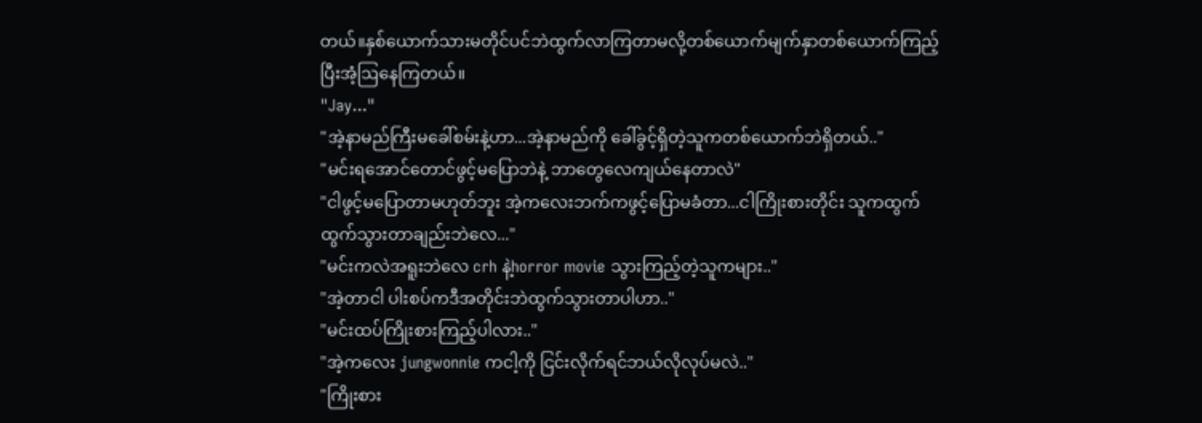တယ်။နှစ်ယောက်သားမတိုင်ပင်ဘဲထွက်လာကြတာမလို့တစ်ယောက်မျက်နှာတစ်ယောက်ကြည့်ပြီးအံ့ဩနေကြတယ်။
"Jay..."
"အဲ့နာမည်ကြီးမခေါ်စမ်းနဲ့ဟာ...အဲ့နာမည်ကို ခေါ်ခွင့်ရှိတဲ့သူကတစ်ယောက်ဘဲရှိတယ်.."
"မင်းရအောင်တောင်ဖွင့်မပြောဘဲနဲ့ ဘာတွေလေကျယ်နေတာလဲ"
"ငါဖွင့်မပြောတာမဟုတ်ဘူး အဲ့ကလေးဘက်ကဖွင့်ပြောမခံတာ...ငါကြိုးစားတိုင်း သူကထွက်ထွက်သွားတာချည်းဘဲလေ..."
"မင်းကလဲအရူးဘဲလေ crh နဲ့horror movie သွားကြည့်တဲ့သူကများ.."
"အဲ့တာငါ ပါးစပ်ကဒီအတိုင်းဘဲထွက်သွားတာပါဟာ.."
"မင်းထပ်ကြိုးစားကြည့်ပါလား.."
"အဲ့ကလေး jungwonnie ကငါ့ကို ငြင်းလိုက်ရင်ဘယ်လိုလုပ်မလဲ.."
"ကြိုးစား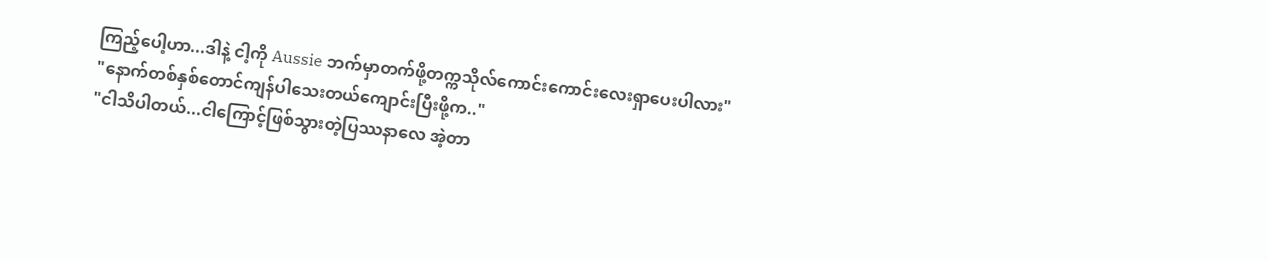ကြည့်ပေါ့ဟာ...ဒါနဲ့ ငါ့ကို Aussie ဘက်မှာတက်ဖို့တက္ကသိုလ်ကောင်းကောင်းလေးရှာပေးပါလား"
"နောက်တစ်နှစ်တောင်ကျန်ပါသေးတယ်ကျောင်းပြီးဖို့က.."
"ငါသိပါတယ်...ငါကြောင့်ဖြစ်သွားတဲ့ပြဿနာလေ အဲ့တာ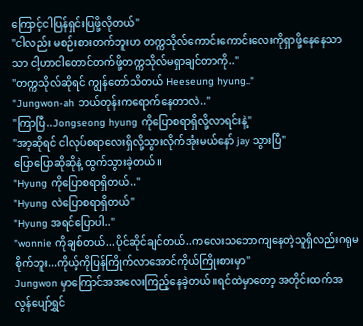ကြောင့်ငါပြန်ရှင်းပြဖို့လိုတယ်"
"ငါလည်း မစဉ်းစားတက်ဘူးဟ တက္ကသိုလ်ကောင်းကောင်းလေးကိုရှာဖို့နေနေသာသာ ငါ့ဟာငါတောင်တက်ဖို့တက္ကသိုလ်မရှာချင်တာကို.."
"တက္ကသိုလ်ဆိုရင် ကျွန်တော်သိတယ် Heeseung hyung.."
"Jungwon-ah ဘယ်တုန်းကရောက်နေတာလဲ.."
"ကြာပြီ..Jongseong hyung ကိုပြောစရာရှိလို့လာရင်းနဲ့"
"အာ့ဆိုရင် ငါလုပ်စရာလေးရှိလို့သွားလိုက်အုံးမယ်နော် jay သွားပြီ"
ပြောပြောဆိုဆိုနဲ့ ထွက်သွားခဲ့တယ်။
"Hyung ကိုပြောစရာရှိတယ်.."
"Hyung လဲပြောစရာရှိတယ်"
"Hyung အရင်ပြောပါ.."
"wonnie ကိုချစ်တယ်...ပိုင်ဆိုင်ချင်တယ်..ကလေးသဘောကျနေတဲ့သူရှိလည်းဂရုမစိုက်ဘူး...ကိုယ့်ကိုပြန်ကြိုက်လာအောင်ကိုယ်ကြိုးစားမှာ"
Jungwon မှာကြောင်အအလေးကြည့်နေခဲ့တယ်။ရင်ထဲမှာတော့ အတိုင်းထက်အလွန်ပျော်ရွှင်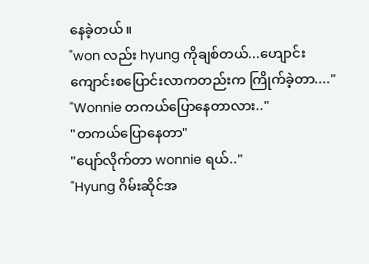နေခဲ့တယ်။
"won လည်း hyung ကိုချစ်တယ်...ဟျောင်းကျောင်းစပြောင်းလာကတည်းက ကြိုက်ခဲ့တာ...."
"Wonnie တကယ်ပြောနေတာလား.."
"တကယ်ပြောနေတာ"
"ပျော်လိုက်တာ wonnie ရယ်.."
"Hyung ဂိမ်းဆိုင်အ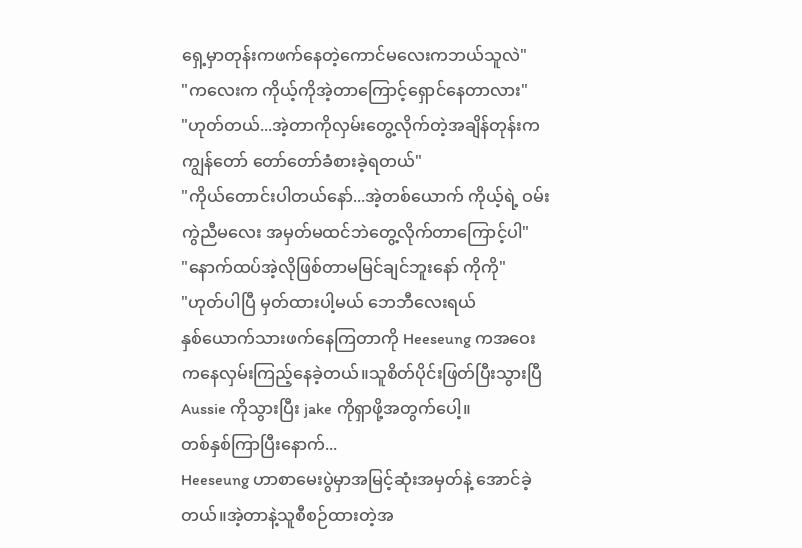ရှေ့မှာတုန်းကဖက်နေတဲ့ကောင်မလေးကဘယ်သူလဲ"
"ကလေးက ကိုယ့်ကိုအဲ့တာကြောင့်ရှောင်နေတာလား"
"ဟုတ်တယ်...အဲ့တာကိုလှမ်းတွေ့လိုက်တဲ့အချိန်တုန်းက ကျွန်တော် တော်တော်ခံစားခဲ့ရတယ်"
"ကိုယ်တောင်းပါတယ်နော်...အဲ့တစ်ယောက် ကိုယ့်ရဲ့ ဝမ်းကွဲညီမလေး အမှတ်မထင်ဘဲတွေ့လိုက်တာကြောင့်ပါ"
"နောက်ထပ်အဲ့လိုဖြစ်တာမမြင်ချင်ဘူးနော် ကိုကို"
"ဟုတ်ပါပြီ မှတ်ထားပါ့မယ် ဘေဘီလေးရယ်
နှစ်ယောက်သားဖက်နေကြတာကို Heeseung ကအဝေးကနေလှမ်းကြည့်နေခဲ့တယ်။သူစိတ်ပိုင်းဖြတ်ပြီးသွားပြီ Aussie ကိုသွားပြီး jake ကိုရှာဖို့အတွက်ပေါ့။
တစ်နှစ်ကြာပြီးနောက်...
Heeseung ဟာစာမေးပွဲမှာအမြင့်ဆုံးအမှတ်နဲ့ အောင်ခဲ့တယ်။အဲ့တာနဲ့သူစီစဉ်ထားတဲ့အ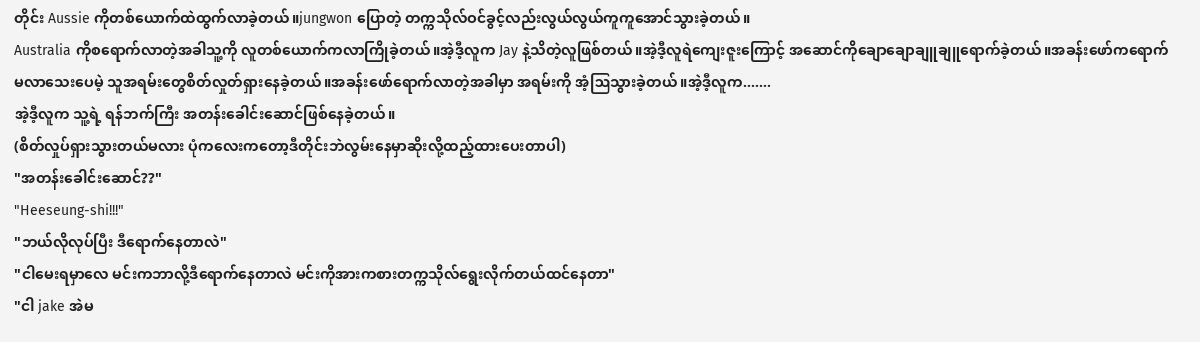တိုင်း Aussie ကိုတစ်ယောက်ထဲထွက်လာခဲ့တယ်။jungwon ပြောတဲ့ တက္ကသိုလ်ဝင်ခွင့်လည်းလွယ်လွယ်ကူကူအောင်သွားခဲ့တယ်။
Australia ကိုစရောက်လာတဲ့အခါသူ့ကို လူတစ်ယောက်ကလာကြိုခဲ့တယ်။အဲ့ဒီ့လူက Jay နဲ့သိတဲ့လူဖြစ်တယ်။အဲ့ဒီ့လူရဲကျေးဇူးကြောင့် အဆောင်ကိုချောချောချူချူရောက်ခဲ့တယ်။အခန်းဖော်ကရောက်မလာသေးပေမဲ့ သူအရမ်းတွေစိတ်လှုတ်ရှားနေခဲ့တယ်။အခန်းဖော်ရောက်လာတဲ့အခါမှာ အရမ်းကို အံ့ဩသွားခဲ့တယ်။အဲ့ဒီ့လူက.......
အဲ့ဒီ့လူက သူ့ရဲ့ ရန်ဘက်ကြီး အတန်းခေါင်းဆောင်ဖြစ်နေခဲ့တယ်။
(စိတ်လှုပ်ရှားသွားတယ်မလား ပုံကလေးကတော့ဒီတိုင်းဘဲလွမ်းနေမှာဆိုးလို့ထည့်ထားပေးတာပါ)
"အတန်းခေါင်းဆောင်??"
"Heeseung-shi!!!"
"ဘယ်လိုလုပ်ပြီး ဒီရောက်နေတာလဲ"
"ငါမေးရမှာလေ မင်းကဘာလို့ဒီရောက်နေတာလဲ မင်းကိုအားကစားတက္ကသိုလ်ရွေးလိုက်တယ်ထင်နေတာ"
"ငါ jake အဲမ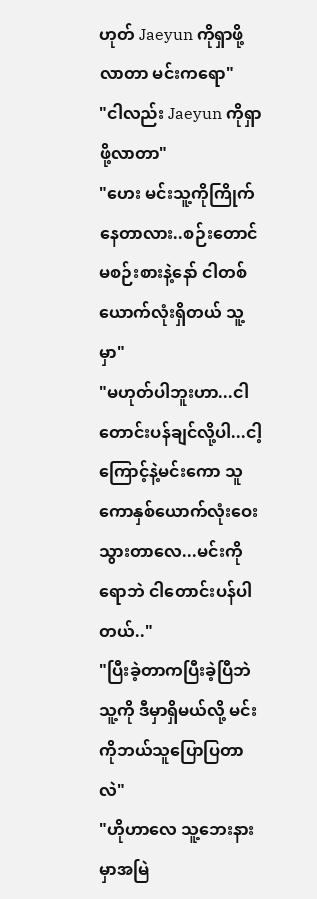ဟုတ် Jaeyun ကိုရှာဖို့လာတာ မင်းကရော"
"ငါလည်း Jaeyun ကိုရှာဖို့လာတာ"
"ဟေး မင်းသူ့ကိုကြိုက်နေတာလား..စဉ်းတောင်မစဉ်းစားနဲ့နော် ငါတစ်ယောက်လုံးရှိတယ် သူ့မှာ"
"မဟုတ်ပါဘူးဟာ...ငါတောင်းပန်ချင်လို့ပါ...ငါ့ကြောင့်နဲ့မင်းကော သူကောနှစ်ယောက်လုံးဝေးသွားတာလေ...မင်းကိုရောဘဲ ငါတောင်းပန်ပါတယ်.."
"ပြီးခဲ့တာကပြီးခဲ့ပြီဘဲ သူ့ကို ဒီမှာရှိမယ်လို့ မင်းကိုဘယ်သူပြောပြတာလဲ"
"ဟိုဟာလေ သူ့ဘေးနားမှာအမြဲ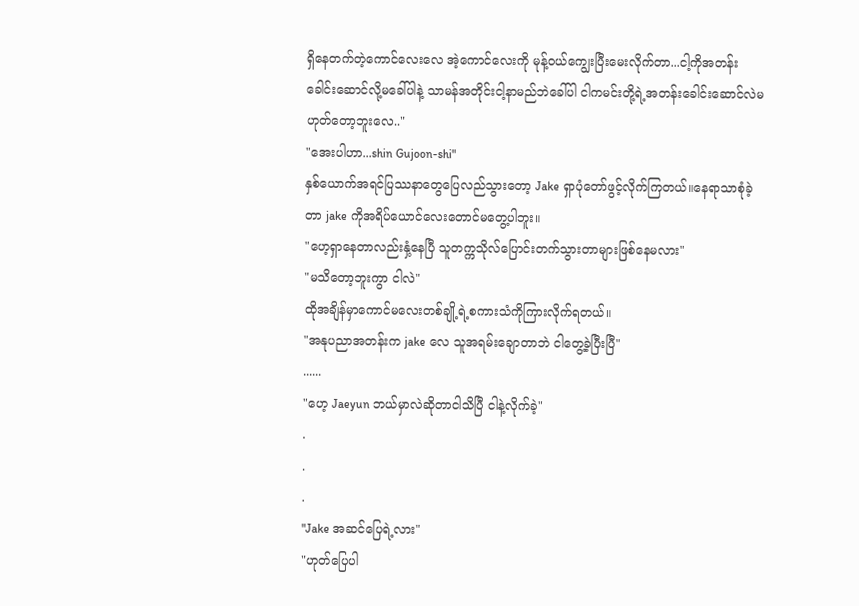ရှိနေတက်တဲ့ကောင်လေးလေ အဲ့ကောင်လေးကို မုန့်ဝယ်ကျွေးပြီးမေးလိုက်တာ...ငါ့ကိုအတန်းခေါင်းဆောင်လို့မခေါ်ပါနဲ့ သာမန်အတိုင်းငါ့နာမည်ဘဲခေါ်ပါ ငါကမင်းတို့ရဲ့အတန်းခေါင်းဆောင်လဲမဟုတ်တော့ဘူးလေ.."
"အေးပါဟာ...shin Gujoon-shi"
နှစ်ယောက်အရင်ပြဿနာတွေပြေလည်သွားတော့ Jake ရှာပုံတော်ဖွင့်လိုက်ကြတယ်။နေရာသာစုံခဲ့တာ jake ကိုအရိပ်ယောင်လေးတောင်မတွေ့ပါဘူး။
"ဟေ့ရှာနေတာလည်းနှံ့နေပြီ သူတက္ကသိုလ်ပြောင်းတက်သွားတာများဖြစ်နေမလား"
"မသိတော့ဘူးကွာ ငါလဲ"
ထိုအချိန်မှာကောင်မလေးတစ်ချို့ရဲ့စကားသံကိုကြားလိုက်ရတယ်။
"အနုပညာအတန်းက jake လေ သူအရမ်းချောတာဘဲ ငါတွေ့ခဲ့ပြီးပြီ"
......
"ဟေ့ Jaeyun ဘယ်မှာလဲဆိုတာငါသိပြီ ငါနဲ့လိုက်ခဲ့"
.
.
.
"Jake အဆင်ပြေရဲ့လား"
"ဟုတ်ပြေပါ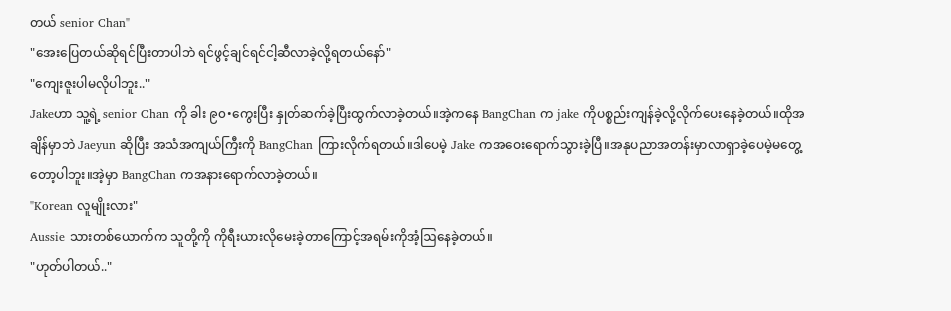တယ် senior Chan"
"အေးပြေတယ်ဆိုရင်ပြီးတာပါဘဲ ရင်ဖွင့်ချင်ရင်ငါ့ဆီလာခဲ့လို့ရတယ်နော်"
"ကျေးဇူးပါမလိုပါဘူး.."
Jakeဟာ သူ့ရဲ့ senior Chan ကို ခါး ၉၀•ကွေးပြီး နှုတ်ဆက်ခဲ့ပြီးထွက်လာခဲ့တယ်။အဲ့ကနေ BangChan က jake ကိုပစ္စည်းကျန်ခဲ့လို့လိုက်ပေးနေခဲ့တယ်။ထိုအချိန်မှာဘဲ Jaeyun ဆိုပြီး အသံအကျယ်ကြီးကို BangChan ကြားလိုက်ရတယ်။ဒါပေမဲ့ Jake ကအဝေးရောက်သွားခဲ့ပြီ။အနုပညာအတန်းမှာလာရှာခဲ့ပေမဲ့မတွေ့တော့ပါဘူး။အဲ့မှာ BangChan ကအနားရောက်လာခဲ့တယ်။
"Korean လူမျိုးလား"
Aussie သားတစ်ယောက်က သူတို့ကို ကိုရီးယားလိုမေးခဲ့တာကြောင့်အရမ်းကိုအံ့ဩနေခဲ့တယ်။
"ဟုတ်ပါတယ်.."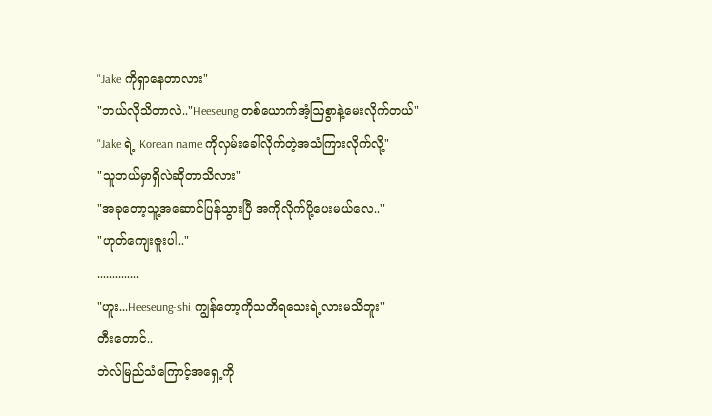"Jake ကိုရှာနေတာလား"
"ဘယ်လိုသိတာလဲ.."Heeseung တစ်ယောက်အံ့ဩစွာနဲ့မေးလိုက်တယ်"
"Jake ရဲ့ Korean name ကိုလှမ်းခေါ်လိုက်တဲ့အသံကြားလိုက်လို့"
"သူဘယ်မှာရှိလဲဆိုတာသိလား"
"အခုတော့သူ့အဆောင်ပြန်သွားပြီ အကိုလိုက်ပို့ပေးမယ်လေ.."
"ဟုတ်ကျေးဇူးပါ.."
..............
"ဟူး...Heeseung-shi ကျွန်တော့ကိုသတိရသေးရဲ့လားမသိဘူး"
တီးတောင်..
ဘဲလ်မြည်သံကြောင့်အရှေ့ကို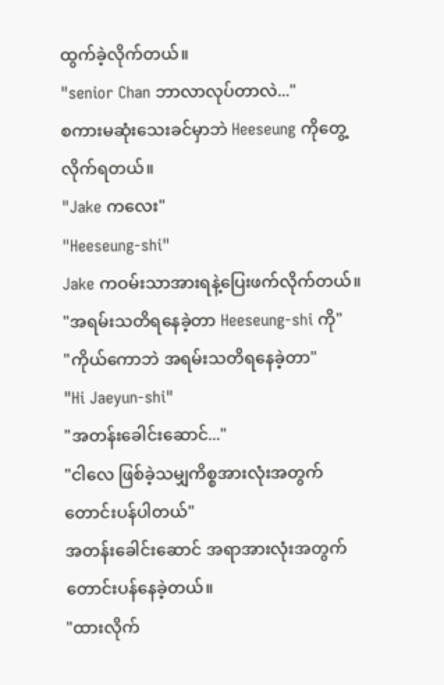ထွက်ခဲ့လိုက်တယ်။
"senior Chan ဘာလာလုပ်တာလဲ..."
စကားမဆုံးသေးခင်မှာဘဲ Heeseung ကိုတွေ့လိုက်ရတယ်။
"Jake ကလေး"
"Heeseung-shi"
Jake ကဝမ်းသာအားရနဲ့ပြေးဖက်လိုက်တယ်။
"အရမ်းသတိရနေခဲ့တာ Heeseung-shi ကို"
"ကိုယ်ကောဘဲ အရမ်းသတိရနေခဲ့တာ"
"Hi Jaeyun-shi"
"အတန်းခေါင်းဆောင်..."
"ငါလေ ဖြစ်ခဲ့သမျှကိစ္စအားလုံးအတွက်တောင်းပန်ပါတယ်"
အတန်းခေါင်းဆောင် အရာအားလုံးအတွက်တောင်းပန်နေခဲ့တယ်။
"ထားလိုက်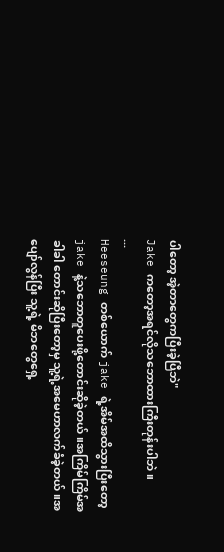ပါတော့ အဲ့တာတွေကပြီးခဲ့ပြီဘဲ"
Jake ကတော့အရင်လိုသဘောထားကြီးတုန်းပါဘဲ။
...
Heeseung တစ်ယောက် jake ရဲ့အိမ်အထိသွားပြီးတော့ jake နဲ့သဘောတူပေးဖို့တောင်းဆိုခဲ့တယ်။အကြိမ်ကြိမ်အခါခါ တောင်းဆိုပြီးတော့မှ သူ့ရဲ့အမေဟာလက်ခံခဲ့တယ်။အပျော်လွန်ပြီး သူ့ရဲ့ မိဘတွေရှေ့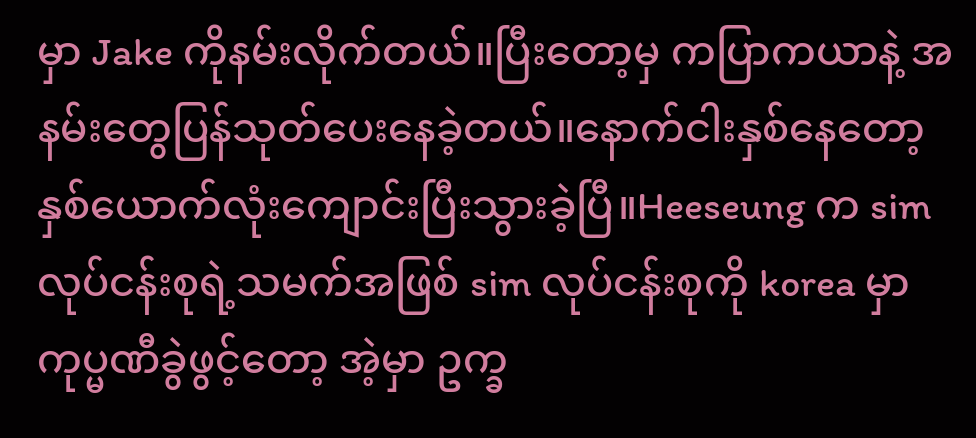မှာ Jake ကိုနမ်းလိုက်တယ်။ပြီးတော့မှ ကပြာကယာနဲ့ အနမ်းတွေပြန်သုတ်ပေးနေခဲ့တယ်။နောက်ငါးနှစ်နေတော့ နှစ်ယောက်လုံးကျောင်းပြီးသွားခဲ့ပြီ။Heeseung က sim လုပ်ငန်းစုရဲ့သမက်အဖြစ် sim လုပ်ငန်းစုကို korea မှာ ကုပ္မဏီခွဲဖွင့်တော့ အဲ့မှာ ဥက္ခ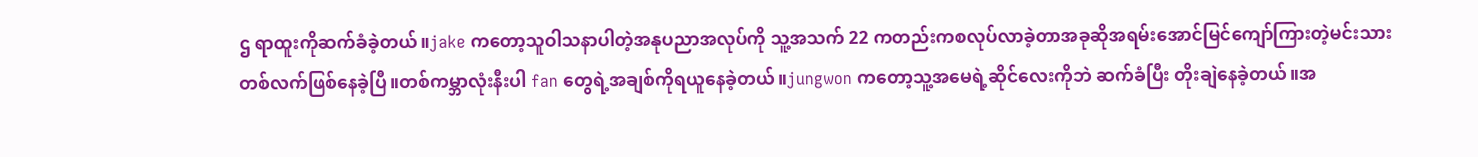ဌ ရာထူးကိုဆက်ခံခဲ့တယ်။jake ကတော့သူဝါသနာပါတဲ့အနုပညာအလုပ်ကို သူ့အသက် 22 ကတည်းကစလုပ်လာခဲ့တာအခုဆိုအရမ်းအောင်မြင်ကျော်ကြားတဲ့မင်းသားတစ်လက်ဖြစ်နေခဲ့ပြီ။တစ်ကမ္ဘာလုံးနီးပါ fan တွေရဲ့အချစ်ကိုရယူနေခဲ့တယ်။jungwon ကတော့သူ့အမေရဲ့ဆိုင်လေးကိုဘဲ ဆက်ခံပြီး တိုးချဲနေခဲ့တယ်။အ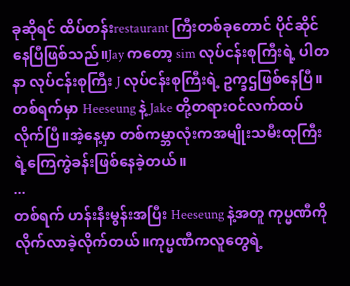ခုဆိုရင် ထိပ်တန်းrestaurant ကြီးတစ်ခုတောင် ပိုင်ဆိုင်နေပြီဖြစ်သည်။Jay ကတော့ sim လုပ်ငန်းစုကြီးရဲ့ ပါတနာ လုပ်ငန်းစုကြီး J လုပ်ငန်းစုကြီးရဲ့ ဥက္ခဌဖြစ်နေပြီ။ တစ်ရက်မှာ Heeseung နဲ့ Jake တို့တရားဝင်လက်ထပ်လိုက်ပြီ။အဲ့နေ့မှာ တစ်ကမ္ဘာလုံးကအမျိုးသမီးထုကြီးရဲ့ကြေကွဲခန်းဖြစ်နေခဲ့တယ်။
...
တစ်ရက် ဟန်းနီးမွန်းအပြီး Heeseung နဲ့အတူ ကုပ္မဏီကိုလိုက်လာခဲ့လိုက်တယ်။ကုပ္မဏီကလူတွေရဲ့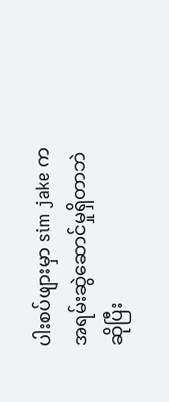ပါးစပ်ဖျားမှာ sim jake ကအရမ်းဆွဲဆောင်မှုရှိတာဘဲဆိုပြီး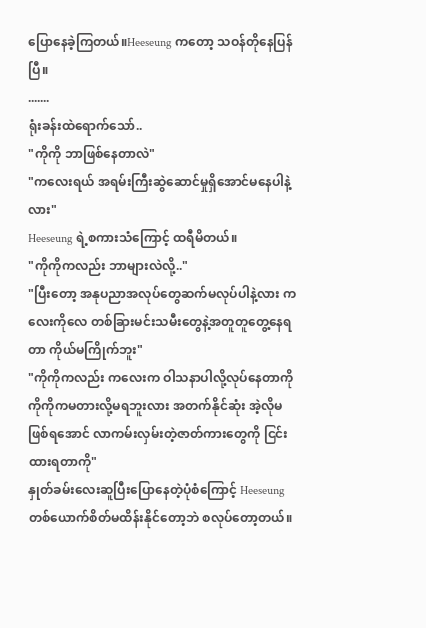ပြောနေခဲ့ကြတယ်။Heeseung ကတော့ သဝန်တိုနေပြန်ပြီ။
.......
ရုံးခန်းထဲရောက်သော်..
"ကိုကို ဘာဖြစ်နေတာလဲ"
"ကလေးရယ် အရမ်းကြီးဆွဲဆောင်မှုရှိအောင်မနေပါနဲ့လား"
Heeseung ရဲ့စကားသံကြောင့် ထရီမိတယ်။
"ကိုကိုကလည်း ဘာများလဲလို့.."
"ပြီးတော့ အနုပညာအလုပ်တွေဆက်မလုပ်ပါနဲ့လား ကလေးကိုလေ တစ်ခြားမင်းသမီးတွေနဲ့အတူတူတွေ့နေရတာ ကိုယ်မကြိုက်ဘူး"
"ကိုကိုကလည်း ကလေးက ဝါသနာပါလို့လုပ်နေတာကို ကိုကိုကမတားလို့မရဘူးလား အတက်နိုင်ဆုံး အဲ့လိုမဖြစ်ရအောင် လာကမ်းလှမ်းတဲ့ဇာတ်ကားတွေကို ငြင်းထားရတာကို"
နှုတ်ခမ်းလေးဆူပြီးပြောနေတဲ့ပုံစံကြောင့် Heeseung တစ်ယောက်စိတ်မထိန်းနိုင်တော့ဘဲ စလုပ်တော့တယ်။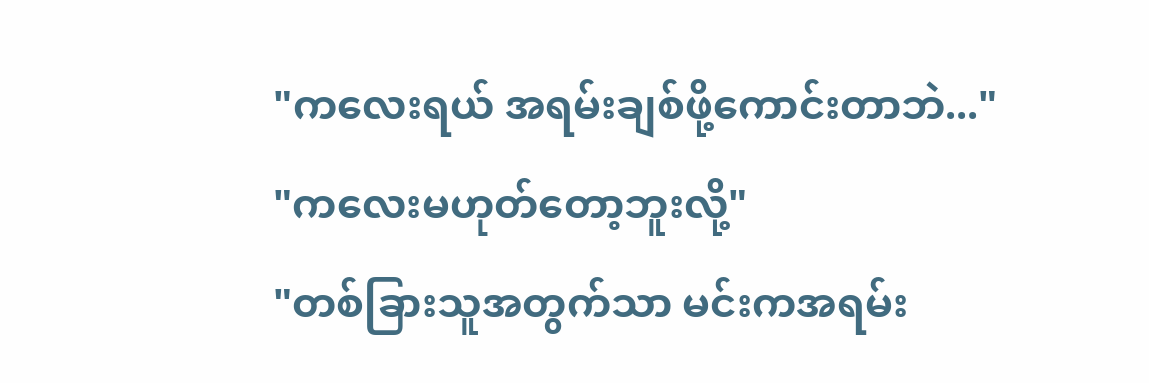"ကလေးရယ် အရမ်းချစ်ဖို့ကောင်းတာဘဲ..."
"ကလေးမဟုတ်တော့ဘူးလို့"
"တစ်ခြားသူအတွက်သာ မင်းကအရမ်း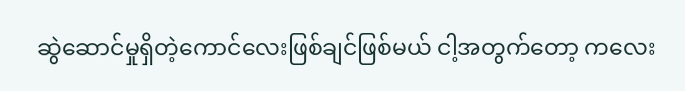ဆွဲဆောင်မှုရှိတဲ့ကောင်လေးဖြစ်ချင်ဖြစ်မယ် ငါ့အတွက်တော့ ကလေး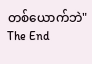တစ်ယောက်ဘဲ"
The End